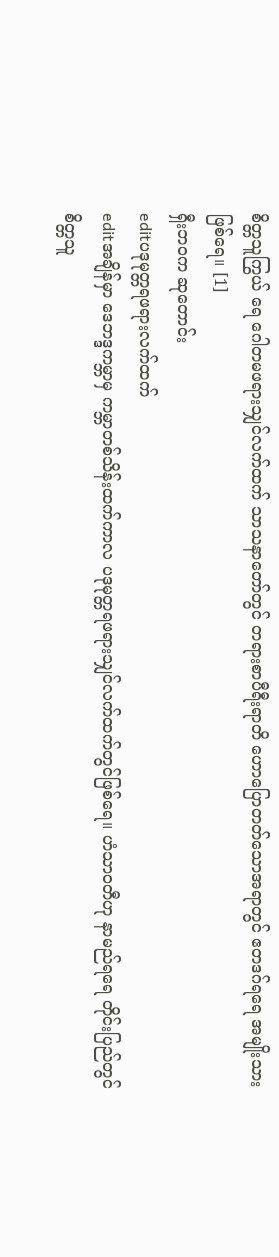စိတ္တသူကြွယ် ရေ ဂေါတမဖရားသျှင်လက်ထက် သာသနာတော်တွင် တရားစာပီရီးရာတိ ဟောပြောတတ်သောအရာတွင် ဧတဒဂ်ရရေ အမျိုးသားဖြစ်ရေ။ [1]
ရှီးဘဝက ဆုတောင်း
editပဒုမုတ္တရဖရားလက်ထက်
editအချိန်မှာ ဒေဘဒ္ဒကမ္ဘာမှ ကမ္ဘာတစ်သိန်းထက်ကာလ ပဒုမုတ္တရဖရားသျှင်လက်ထက်တွင်ဖြစ်ရေ။ ဟံသာဝတီဟု နာမည်ရရေ တိုင်းပြည်တွင် စိတ္တသူ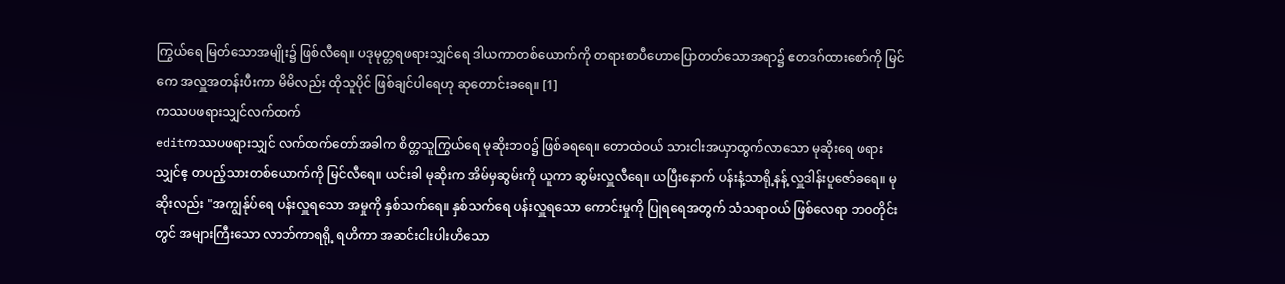ကြွယ်ရေ မြတ်သောအမျိုး၌ ဖြစ်လီရေ။ ပဒုမုတ္တရဖရားသျှင်ရေ ဒါယကာတစ်ယောက်ကို တရားစာပီဟောပြောတတ်သောအရာ၌ ဧတဒဂ်ထားစော်ကို မြင်ကေ အလှူအတန်းပီးကာ မိမိလည်း ထိုသူပိုင် ဖြစ်ချင်ပါရေဟု ဆုတောင်းခရေ။ [1]
ကဿပဖရားသျှင်လက်ထက်
editကဿပဖရားသျှင် လက်ထက်တော်အခါက စိတ္တသူကြွယ်ရေ မုဆိုးဘဝ၌ ဖြစ်ခရရေ။ တောထဲဝယ် သားငါးအယှာထွက်လာသော မုဆိုးရေ ဖရားသျှင်ဧ့ တပည့်သားတစ်ယောက်ကို မြင်လီရေ။ ယင်းခါ မုဆိုးက အိမ်မှဆွမ်းကို ယူကာ ဆွမ်းလှူလီရေ။ ယပြီးနောက် ပန်းနံ့သာရို့နန့် လှူဒါန်းပူဇော်ခရေ။ မုဆိုးလည်း "အကျွန်ုပ်ရေ ပန်းလှူရသော အမှုကို နှစ်သက်ရေ။ နှစ်သက်ရေ ပန်းလှူရသော ကောင်းမှုကို ပြုရရေအတွက် သံသရာဝယ် ဖြစ်လေရာ ဘဝတိုင်းတွင် အများကြီးသော လာဘ်ကာရရို့ ရဟိကာ အဆင်းငါးပါးဟိသော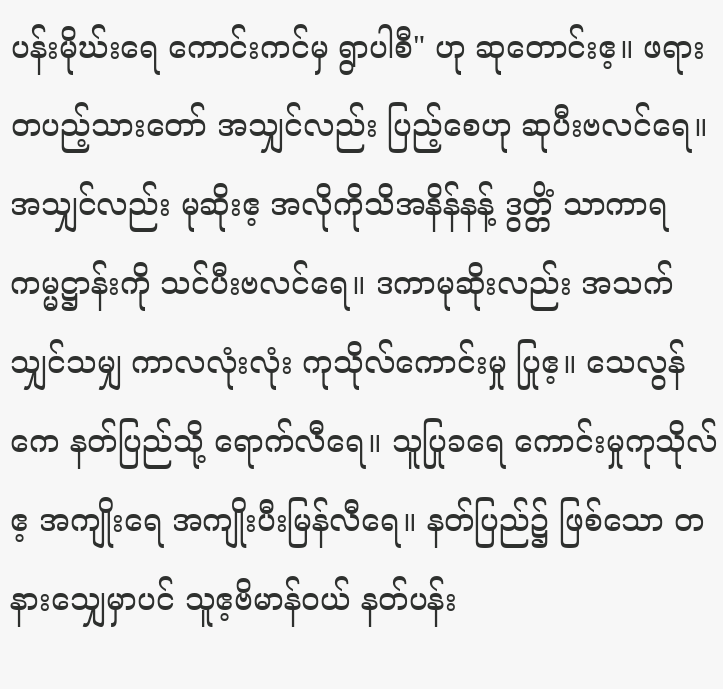ပန်းမိုဃ်းရေ ကောင်းကင်မှ ရွာပါစီ" ဟု ဆုတောင်းဧ့။ ဖရားတပည့်သားတော် အသျှင်လည်း ပြည့်စေဟု ဆုပီးဗလင်ရေ။ အသျှင်လည်း မုဆိုးဧ့ အလိုကိုသိအနိန်နန့် ဒွတ္တိံ သာကာရ ကမ္မဋ္ဌာန်းကို သင်ပီးဗလင်ရေ။ ဒကာမုဆိုးလည်း အသက်သျှင်သမျှ ကာလလုံးလုံး ကုသိုလ်ကောင်းမှု ပြုဧ့။ သေလွန်ကေ နတ်ပြည်သို့ ရောက်လီရေ။ သူပြုခရေ ကောင်းမှုကုသိုလ်ဧ့ အကျိုးရေ အကျိုးပီးမြန်လီရေ။ နတ်ပြည်၌ ဖြစ်သော တနားသျှေမှာပင် သူဧ့ဗိမာန်ဝယ် နတ်ပန်း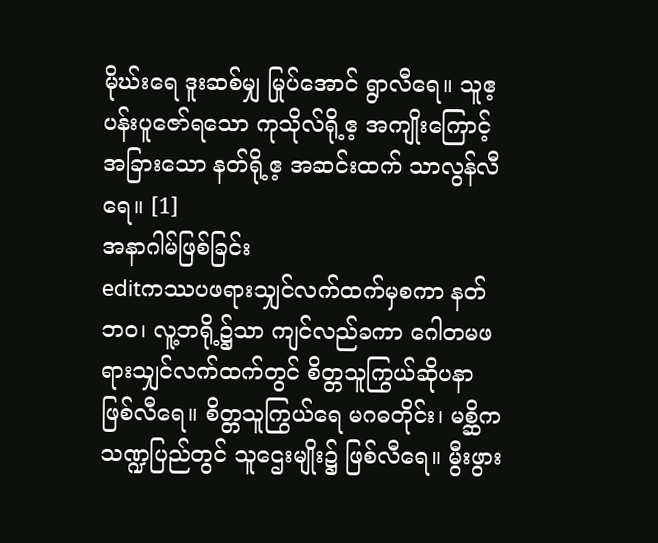မိုဃ်းရေ ဒူးဆစ်မျှ မြုပ်အောင် ရွာလီရေ။ သူဧ့ ပန်းပူဇော်ရသော ကုသိုလ်ရို့ဧ့ အကျိုးကြောင့် အခြားသော နတ်ရို့ဧ့ အဆင်းထက် သာလွန်လီရေ။ [1]
အနာဂါမ်ဖြစ်ခြင်း
editကဿပဖရားသျှင်လက်ထက်မှစကာ နတ်ဘဝ၊ လူ့ဘရို့၌သာ ကျင်လည်ခကာ ဂေါတမဖရားသျှင်လက်ထက်တွင် စိတ္တသူကြွယ်ဆိုပနာ ဖြစ်လီရေ။ စိတ္တသူကြွယ်ရေ မဂဓတိုင်း၊ မစ္ဆိကသဏ္ဍပြည်တွင် သူဌေးမျိုး၌ ဖြစ်လီရေ။ မွီးဖွား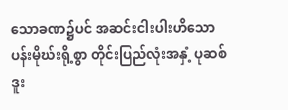သောခဏ၌ပင် အဆင်းငါးပါးဟိသော ပန်းမိုဃ်းရို့စွာ တိုင်းပြည်လုံးအနှံ့ ပုဆစ်ဒူး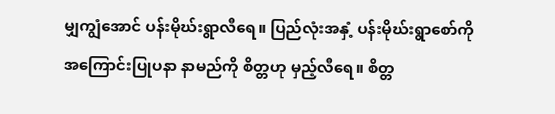မျှကျွံအောင် ပန်းမိုဃ်းရွာလီရေ။ ပြည်လုံးအနှံ့ ပန်းမိုဃ်းရွာစော်ကို အကြောင်းပြုပနာ နာမည်ကို စိတ္တဟု မှည့်လီရေ။ စိတ္တ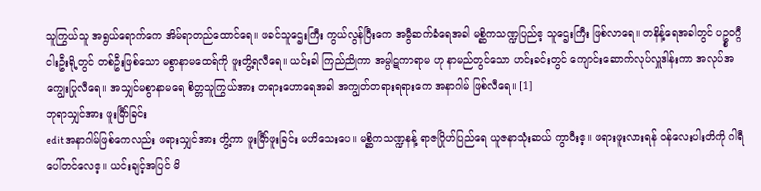သူကြွယ်သူ အရွယ်ရောက်ကေ အိမ်ရာတည်ထောင်ရေ။ ဖခင်သူဌေးကြီး ကွယ်လွန်ပြီးကေ အမွီဆက်ခံရေအခါ မစ္ဆိကသဏ္ဍပြည်ဧ့ သူဌေးကြီး ဖြစ်လာရေ။ တနိန့်ရေအခါတွင် ပဥ္စဝဂ္ဂီငါးဦးရို့တွင် တစ်ဦးဖြစ်သော မစွာနာမထေရ်ကို ဖူးတွိ့ရလီရေ။ ယင်းခါ ကြည်ညိုကာ အမ္ပါဋကာရာမ ဟု နာမည်တွင်သော ဟင်းခင်းတွင် ကျောင်းဆောက်လုပ်လှူဒါန်းကာ အလုပ်အကျွေးပြုလီရေ။ အသျှင်မစွာနာမရေ စိတ္တသူကြွယ်အား တရားဟောရေအခါ အကျွတ်တရားရရားကေ အနာဂါမ် ဖြစ်လီရေ။ [1]
ဘုရာသျှင်အား ဖူးမြီာ်ခြင်း
editအနာဂါမ်ဖြစ်ကေလည်း ဖရားသျှင်အား တွိ့ကာ ဖူးမြီာ်ဖူးခြင်း မဟိသေးပေ။ မစ္ဆိကသဏ္ဍနန့် ရာဇဂြိုဟ်ပြည်ရေ ယူဇနာသုံးဆယ် ကွာဝီးဧ့။ ဖရားဖူးလားရန် ဝန်လေးပါးတိကို ဂါရီပေါ်တင်လေဧ့။ ယင်းချင့်အပြင် မိ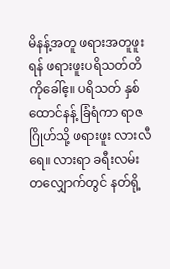မိနန့်အတူ ဖရားအတူဖူးရန် ဖရားဖူးပရိသတ်တိကိုခေါ်ဧ့။ ပရိသတ် နှစ်ထောင်နန့် ခြံရံကာ ရာဇဂြိုဟ်သို့ ဖရားဖူး လားလီရေ။ လားရာ ခရီးလမ်းတလျှောက်တွင် နတ်ရို့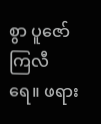စွာ ပူဇော်ကြလီရေ။ ဖရား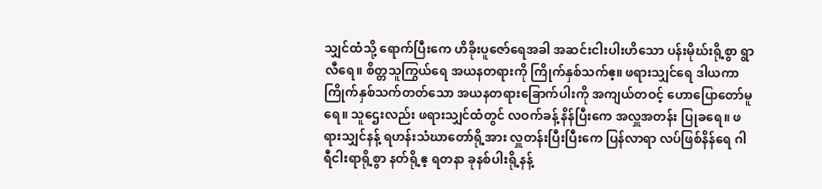သျှင်ထံသို့ ရောက်ပြီးကေ ဟိခိုးပူဇော်ရေအခါ အဆင်းငါးပါးဟိသော ပန်းမိုဃ်းရို့စွာ ရွာလီရေ။ စိတ္တသူကြွယ်ရေ အယနတရားကို ကြိုက်နှစ်သက်ဧ့။ ဖရားသျှင်ရေ ဒါယကာ ကြိုက်နှစ်သက်တတ်သော အယနတရားခြောက်ပါးကို အကျယ်တဝင့် ဟောပြောတော်မူရေ။ သူဌေးလည်း ဖရားသျှင်ထံတွင် လဝက်ခန့် နိန်ပြီးကေ အလှူအတန်း ပြုခရေ။ ဖရားသျှင်နန့် ရဟန်းသံဃာတော်ရို့အား လှူတန်းပြီးပြီးကေ ပြန်လာရာ လပ်ဖြစ်နိန်ရေ ဂါရီငါးရာရို့စွာ နတ်ရို့ဧ့ ရတနာ ခုနစ်ပါးရို့နန့်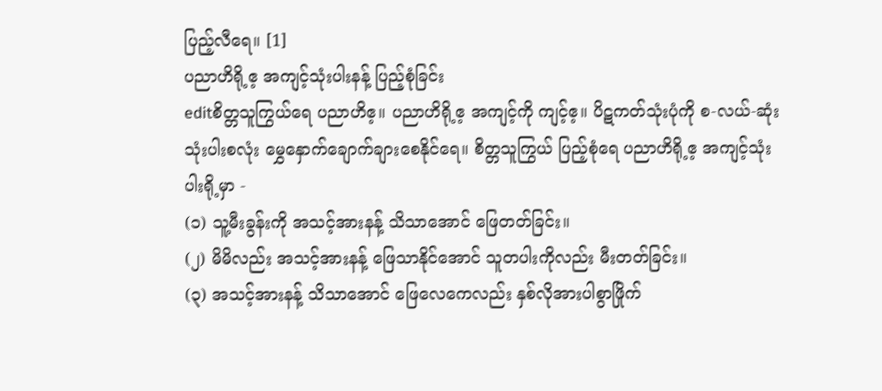ပြည့်လီရေ။ [1]
ပညာဟိရို့ဧ့ အကျင့်သုံးပါးနန့် ပြည့်စုံခြင်း
editစိတ္တသူကြွယ်ရေ ပညာဟိဧ့။ ပညာဟိရို့ဧ့ အကျင့်ကို ကျင့်ဧ့။ ပိဋကတ်သုံးပုံကို စ-လယ်-ဆုံး သုံးပါးစလုံး မွှေနှောက်ချောက်ချားစေနိုင်ရေ။ စိတ္တသူကြွယ် ပြည့်စုံရေ ပညာဟိရို့ဧ့ အကျင့်သုံးပါးရို့မှာ -
(၁) သူ့မီးခွန်းကို အသင့်အားနန့် သိသာအောင် ဖြေတတ်ခြင်း။
(၂) မိမိလည်း အသင့်အားနန့် ဖြေသာနိုင်အောင် သူတပါးကိုလည်း မီးတတ်ခြင်း။
(၃) အသင့်အားနန့် သိသာအောင် ဖြေလေကေလည်း နှစ်လိုအားပါစွာဖြိုက်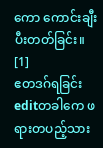ကော ကောင်းချီးပီးတတ်ခြင်း။ [1]
ဧတဒဂ်ရခြင်း
editတခါကေ ဖရားတပည့်သား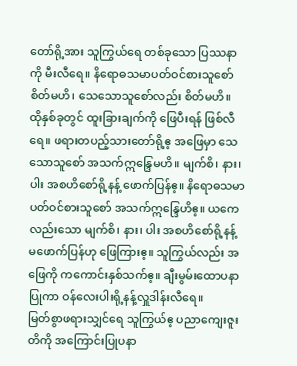တော်ရို့အား သူကြွယ်ရေ တစ်ခုသော ပြဿနာကို မီးလီရေ။ နိရောဓသမာပတ်ဝင်စားသူစော် စိတ်မဟိ၊ သေသောသူစော်လည်း စိတ်မဟိ။ ထိုနှစ်ခုတွင် ထူးခြားချက်ကို ဖြေပီးရန် ဖြစ်လီရေ။ ဖရားတပည့်သားတော်ရို့ဧ့ အဖြေမှာ သေသောသူစော် အသက်ဣန္ဒြေမဟိ။ မျက်စိ၊ နား၊ ပါး အစဟိစော်ရို့နန့် ဖောက်ပြန်ဧ့။ နိရောဓသမာပတ်ဝင်စားသူစော် အသက်ဣန္ဒြေဟိဧ့။ ယကေလည်းသော မျက်စိ၊ နား၊ ပါး အစဟိစော်ရို့နန့် မဖောက်ပြန်ဟု ဖြေကြားဧ့။ သူကြွယ်လည်း အဖြေကို ကကောင်းနှစ်သက်ဧ့။ ချီးမွမ်းထောပနာပြုကာ ဝန်လေးပါးရို့နန့်လှူဒါန်းလီရေ။
မြတ်စွာဖရားသျှင်ရေ သူကြွယ်ဧ့ ပညာကျေးဇူးတိကို အကြောင်းပြုပနာ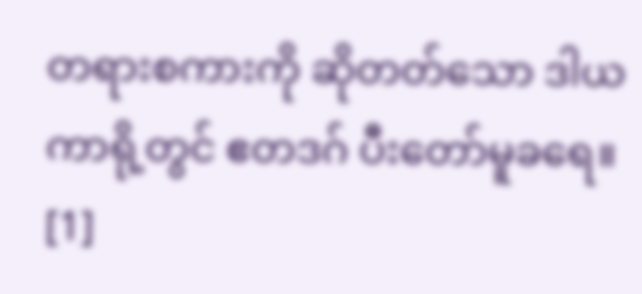တရားစကားကို ဆိုတတ်သော ဒါယကာရို့တွင် ဧတဒဂ် ပီးတော်မူခရေ။ [1]